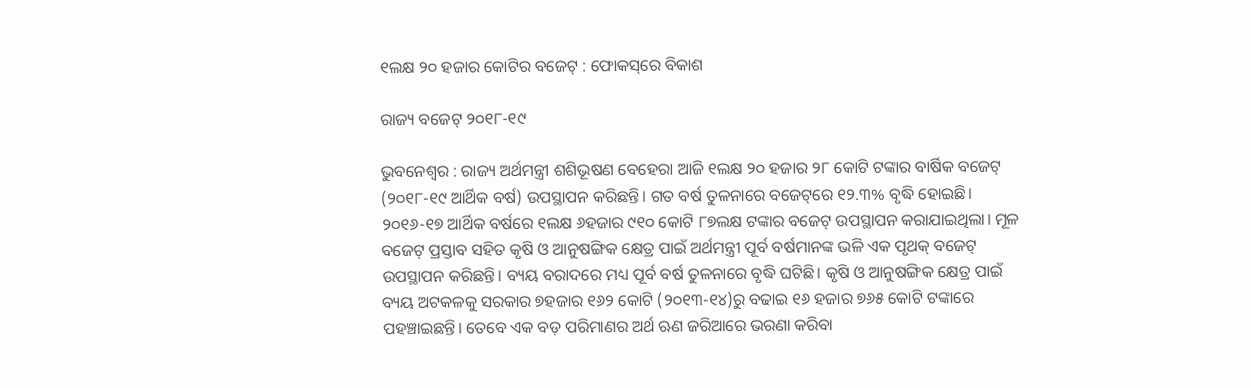୧ଲକ୍ଷ ୨୦ ହଜାର କୋଟିର ବଜେଟ୍‌ : ଫୋକସ୍‌ରେ ବିକାଶ

ରାଜ୍ୟ ବଜେଟ୍‌ ୨୦୧୮-୧୯

ଭୁବନେଶ୍ୱର : ରାଜ୍ୟ ଅର୍ଥମନ୍ତ୍ରୀ ଶଶିଭୂଷଣ ବେହେରା ଆଜି ୧ଲକ୍ଷ ୨୦ ହଜାର ୨୮ କୋଟି ଟଙ୍କାର ବାର୍ଷିକ ବଜେଟ୍‌ (୨୦୧୮-୧୯ ଆର୍ଥିକ ବର୍ଷ) ଉପସ୍ଥାପନ କରିଛନ୍ତି। ଗତ ବର୍ଷ ତୁଳନାରେ ବଜେଟ୍‌ରେ ୧୨.୩% ବୃଦ୍ଧି ହୋଇଛି। ୨୦୧୬-୧୭ ଆର୍ଥିକ ବର୍ଷରେ ୧ଲକ୍ଷ ୬ହଜାର ୯୧୦ କୋଟି ୮୭ଲକ୍ଷ ଟଙ୍କାର ବଜେଟ୍‌ ଉପସ୍ଥାପନ କରାଯାଇଥିଲା। ମୂଳ ବଜେଟ୍‌ ପ୍ରସ୍ତାବ ସହିତ କୃଷି ଓ ଆନୁଷଙ୍ଗିକ କ୍ଷେତ୍ର ପାଇଁ ଅର୍ଥମନ୍ତ୍ରୀ ପୂର୍ବ ବର୍ଷମାନଙ୍କ ଭଳି ଏକ ପୃଥକ୍‌ ବଜେଟ୍‌ ଉପସ୍ଥାପନ କରିଛନ୍ତି। ବ୍ୟୟ ବରାଦରେ ମଧ୍ୟ ପୂର୍ବ ବର୍ଷ ତୁଳନାରେ ବୃଦ୍ଧି ଘଟିଛି। କୃଷି ଓ ଆନୁଷଙ୍ଗିକ କ୍ଷେତ୍ର ପାଇଁ ବ୍ୟୟ ଅଟକଳକୁ ସରକାର ୭ହଜାର ୧୬୨ କୋଟି (୨୦୧୩-୧୪)ରୁ ବଢାଇ ୧୬ ହଜାର ୭୬୫ କୋଟି ଟଙ୍କାରେ ପହଞ୍ଚାଇଛନ୍ତି। ତେବେ ଏକ ବଡ଼ ପରିମାଣର ଅର୍ଥ ଋଣ ଜରିଆରେ ଭରଣା କରିବା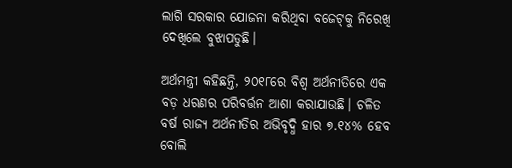ଲାଗି ସରକାର ଯୋଜନା କରିଥିବା ବଜେଟ୍‌କୁ ନିରେଖି ଦେଖିଲେ ବୁଝାପଡୁଛି।

ଅର୍ଥମନ୍ତ୍ରୀ କହିଛନ୍ତି, ୨୦୧୮ରେ ବିଶ୍ୱ ଅର୍ଥନୀତିରେ ଏକ ବଡ଼ ଧରଣର ପରିବର୍ତ୍ତନ ଆଶା କରାଯାଉଛି। ଚଳିତ ବର୍ଷ ରାଜ୍ୟ ଅର୍ଥନୀତିର ଅଭିବୃଦ୍ଧି ହାର ୭.୧୪% ହେବ ବୋଲି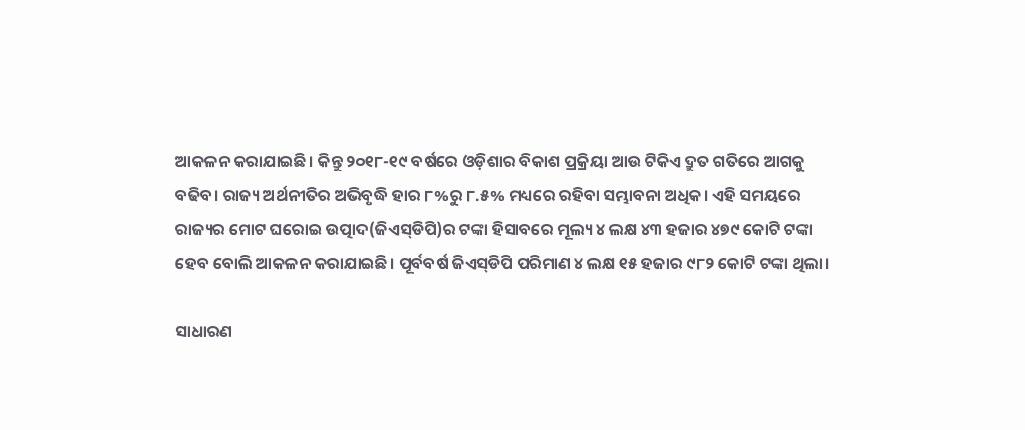ଆକଳନ କରାଯାଇଛି। କିନ୍ତୁ ୨୦୧୮-୧୯ ବର୍ଷରେ ଓଡ଼ିଶାର ବିକାଶ ପ୍ରକ୍ରିୟା ଆଉ ଟିକିଏ ଦ୍ରୁତ ଗତିରେ ଆଗକୁ ବଢିବ। ରାଜ୍ୟ ଅର୍ଥନୀତିର ଅଭିବୃଦ୍ଧି ହାର ୮%ରୁ ୮.୫% ମଧ୍ୟରେ ରହିବା ସମ୍ଭାବନା ଅଧିକ। ଏହି ସମୟରେ ରାଜ୍ୟର ମୋଟ ଘରୋଇ ଉତ୍ପାଦ(ଜିଏସ୍‌ଡିପି)ର ଟଙ୍କା ହିସାବରେ ମୂଲ୍ୟ ୪ ଲକ୍ଷ ୪୩ ହଜାର ୪୭୯ କୋଟି ଟଙ୍କା ହେବ ବୋଲି ଆକଳନ କରାଯାଇଛି। ପୂର୍ବବର୍ଷ ଜିଏସ୍‌ଡିପି ପରିମାଣ ୪ ଲକ୍ଷ ୧୫ ହଜାର ୯୮୨ କୋଟି ଟଙ୍କା ଥିଲା।

ସାଧାରଣ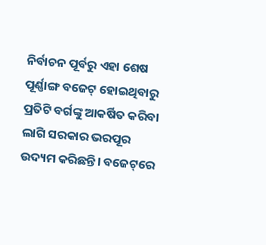ନିର୍ବାଚନ ପୂର୍ବରୁ ଏହା ଶେଷ ପୂର୍ଣ୍ଣାଙ୍ଗ ବଜେଟ୍‌ ହୋଇଥିବାରୁ ପ୍ରତିଟି ବର୍ଗଙ୍କୁ ଆକର୍ଷିତ କରିବା ଲାଗି ସରକାର ଭରପୂର ଉଦ୍ୟମ କରିଛନ୍ତି। ବଜେଟ୍‌ରେ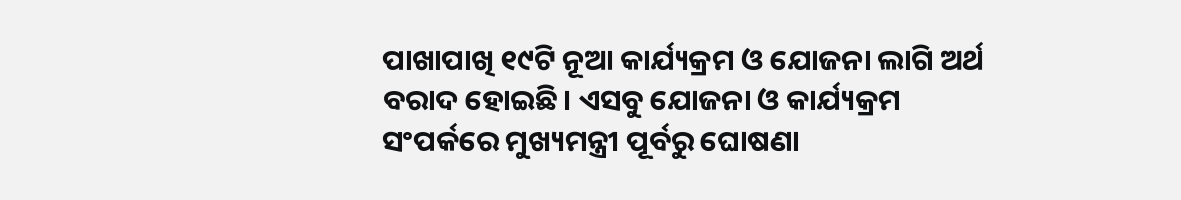ପାଖାପାଖି ୧୯ଟି ନୂଆ କାର୍ଯ୍ୟକ୍ରମ ଓ ଯୋଜନା ଲାଗି ଅର୍ଥ ବରାଦ ହୋଇଛି। ଏସବୁ ଯୋଜନା ଓ କାର୍ଯ୍ୟକ୍ରମ ସଂପର୍କରେ ମୁଖ୍ୟମନ୍ତ୍ରୀ ପୂର୍ବରୁ ଘୋଷଣା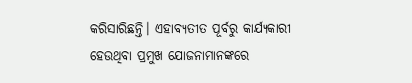କରିସାରିଛନ୍ତି। ଏହାବ୍ୟତୀତ ପୂର୍ବରୁ କାର୍ଯ୍ୟକାରୀ ହେଉଥିବା ପ୍ରମୁଖ ଯୋଜନାମାନଙ୍କରେ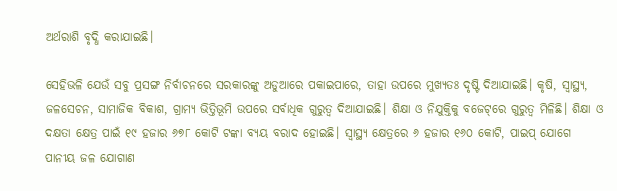ଅର୍ଥରାଶି ବୃଦ୍ଧି କରାଯାଇଛି।

ସେହିଭଳି ଯେଉଁ ସବୁ ପ୍ରସଙ୍ଗ ନିର୍ବାଚନରେ ସରକାରଙ୍କୁ ଅଡୁଆରେ ପକାଇପାରେ, ତାହା ଉପରେ ମୁଖ୍ୟତଃ ଦୃଷ୍ଟି ଦିଆଯାଇଛି। କୃଷି, ସ୍ୱାସ୍ଥ୍ୟ, ଜଳସେଚନ, ସାମାଜିକ ବିକାଶ, ଗ୍ରାମ୍ୟ ଭିତ୍ତିଭୂମି ଉପରେ ସର୍ବାଧିକ ଗୁରୁତ୍ୱ ଦିଆଯାଇଛି। ଶିକ୍ଷା ଓ ନିଯୁକ୍ତିକୁ ବଜେଟ୍‌ରେ ଗୁରୁତ୍ୱ ମିଳିଛି। ଶିକ୍ଷା ଓ ଦକ୍ଷତା କ୍ଷେତ୍ର ପାଇଁ ୧୯ ହଜାର ୬୭୮ କୋଟି ଟଙ୍କା ବ୍ୟୟ ବରାଦ ହୋଇଛି। ସ୍ୱାସ୍ଥ୍ୟ କ୍ଷେତ୍ରରେ ୬ ହଜାର ୧୬୦ କୋଟି, ପାଇପ୍‌ ଯୋଗେ ପାନୀୟ ଜଳ ଯୋଗାଣ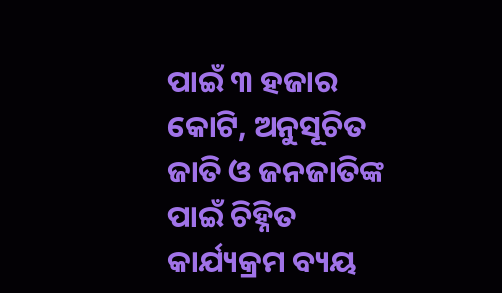ପାଇଁ ୩ ହଜାର କୋଟି, ଅନୁସୂଚିତ ଜାତି ଓ ଜନଜାତିଙ୍କ ପାଇଁ ଚିହ୍ନିତ କାର୍ଯ୍ୟକ୍ରମ ବ୍ୟୟ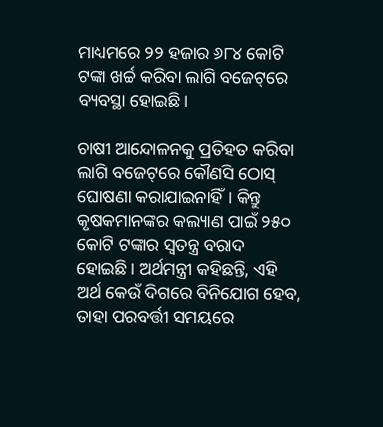ମାଧ୍ୟମରେ ୨୨ ହଜାର ୬୮୪ କୋଟି ଟଙ୍କା ଖର୍ଚ୍ଚ କରିବା ଲାଗି ବଜେଟ୍‌ରେ ବ୍ୟବସ୍ଥା ହୋଇଛି।

ଚାଷୀ ଆନ୍ଦୋଳନକୁ ପ୍ରତିହତ କରିବା ଲାଗି ବଜେଟ୍‌ରେ କୌଣସି ଠୋସ୍‌ ଘୋଷଣା କରାଯାଇନାହିଁ। କିନ୍ତୁ କୃଷକମାନଙ୍କର କଲ୍ୟାଣ ପାଇଁ ୨୫୦ କୋଟି ଟଙ୍କାର ସ୍ୱତନ୍ତ୍ର ବରାଦ ହୋଇଛି। ଅର୍ଥମନ୍ତ୍ରୀ କହିଛନ୍ତି, ଏହି ଅର୍ଥ କେଉଁ ଦିଗରେ ବିନିଯୋଗ ହେବ, ତାହା ପରବର୍ତ୍ତୀ ସମୟରେ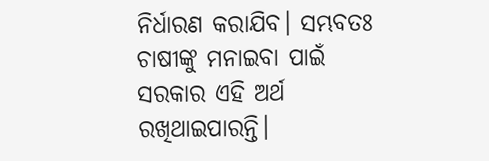ନିର୍ଧାରଣ କରାଯିବ। ସମ୍ଭବତଃ ଚାଷୀଙ୍କୁ ମନାଇବା ପାଇଁ ସରକାର ଏହି ଅର୍ଥ ରଖିଥାଇପାରନ୍ତି।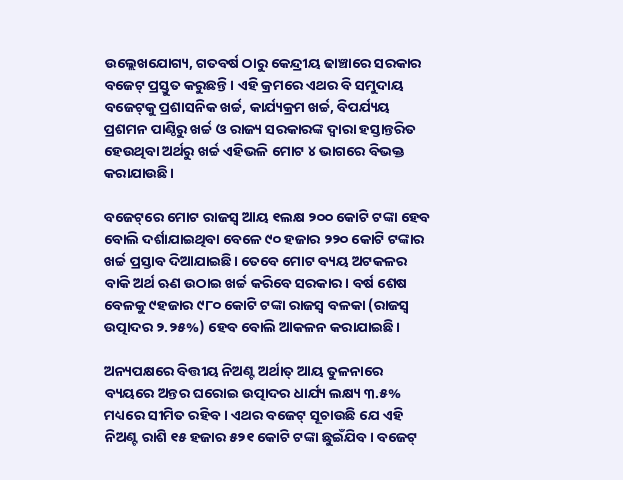ଉଲ୍ଲେଖଯୋଗ୍ୟ, ଗତବର୍ଷ ଠାରୁ କେନ୍ଦ୍ରୀୟ ଢାଞ୍ଚାରେ ସରକାର ବଜେଟ୍‌ ପ୍ରସ୍ତୁତ କରୁଛନ୍ତି। ଏହି କ୍ରମରେ ଏଥର ବି ସମୁଦାୟ ବଜେଟ୍‌କୁ ପ୍ରଶାସନିକ ଖର୍ଚ୍ଚ, କାର୍ଯ୍ୟକ୍ରମ ଖର୍ଚ୍ଚ, ବିପର୍ଯ୍ୟୟ ପ୍ରଶମନ ପାଣ୍ଠିରୁ ଖର୍ଚ୍ଚ ଓ ରାଜ୍ୟ ସରକାରଙ୍କ ଦ୍ୱାରା ହସ୍ତାନ୍ତରିତ ହେଉଥିବା ଅର୍ଥରୁ ଖର୍ଚ୍ଚ ଏହିଭଳି ମୋଟ ୪ ଭାଗରେ ବିଭକ୍ତ କରାଯାଉଛି।

ବଜେଟ୍‌ରେ ମୋଟ ରାଜସ୍ୱ ଆୟ ୧ଲକ୍ଷ ୨୦୦ କୋଟି ଟଙ୍କା ହେବ ବୋଲି ଦର୍ଶାଯାଇଥିବା ବେଳେ ୯୦ ହଜାର ୨୨୦ କୋଟି ଟଙ୍କାର ଖର୍ଚ୍ଚ ପ୍ରସ୍ତାବ ଦିଆଯାଇଛି। ତେବେ ମୋଟ ବ୍ୟୟ ଅଟକଳର ବାକି ଅର୍ଥ ଋଣ ଉଠାଇ ଖର୍ଚ୍ଚ କରିବେ ସରକାର। ବର୍ଷ ଶେଷ ବେଳକୁ ୯ହଜାର ୯୮୦ କୋଟି ଟଙ୍କା ରାଜସ୍ୱ ବଳକା (ରାଜସ୍ୱ ଉତ୍ପାଦର ୨.୨୫%) ହେବ ବୋଲି ଆକଳନ କରାଯାଇଛି।

ଅନ୍ୟପକ୍ଷରେ ବିତ୍ତୀୟ ନିଅଣ୍ଟ ଅର୍ଥାତ୍‌ ଆୟ ତୁଳନାରେ ବ୍ୟୟରେ ଅନ୍ତର ଘରୋଇ ଉତ୍ପାଦର ଧାର୍ଯ୍ୟ ଲକ୍ଷ୍ୟ ୩.୫% ମଧ୍ୟରେ ସୀମିତ ରହିବ। ଏଥର ବଜେଟ୍‌ ସୂଚାଉଛି ଯେ ଏହି ନିଅଣ୍ଟ ରାଶି ୧୫ ହଜାର ୫୨୧ କୋଟି ଟଙ୍କା ଛୁଇଁଯିବ। ବଜେଟ୍‌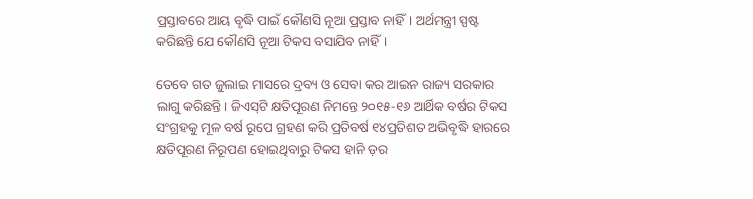ପ୍ରସ୍ତାବରେ ଆୟ ବୃଦ୍ଧି ପାଇଁ କୌଣସି ନୂଆ ପ୍ରସ୍ତାବ ନାହିଁ। ଅର୍ଥମନ୍ତ୍ରୀ ସ୍ପଷ୍ଟ କରିଛନ୍ତି ଯେ କୌଣସି ନୂଆ ଟିକସ ବସାଯିବ ନାହିଁ।

ତେବେ ଗତ ଜୁଲାଇ ମାସରେ ଦ୍ରବ୍ୟ ଓ ସେବା କର ଆଇନ ରାଜ୍ୟ ସରକାର ଲାଗୁ କରିଛନ୍ତି। ଜିଏସ୍‌ଟି କ୍ଷତିପୂରଣ ନିମନ୍ତେ ୨୦୧୫-୧୬ ଆର୍ଥିକ ବର୍ଷର ଟିକସ ସଂଗ୍ରହକୁ ମୂଳ ବର୍ଷ ରୂପେ ଗ୍ରହଣ କରି ପ୍ରତିବର୍ଷ ୧୪ପ୍ରତିଶତ ଅଭିବୃଦ୍ଧି ହାରରେ କ୍ଷତିପୂରଣ ନିରୂପଣ ହୋଇଥିବାରୁ ଟିକସ ହାନି ଡ଼ର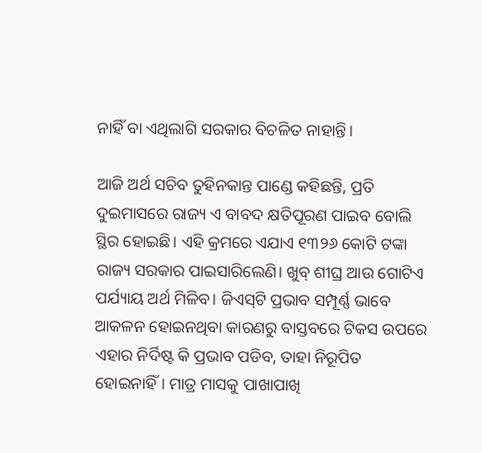ନାହିଁ ବା ଏଥିଲାଗି ସରକାର ବିଚଳିତ ନାହାନ୍ତି।

ଆଜି ଅର୍ଥ ସଚିବ ତୁହିନକାନ୍ତ ପାଣ୍ଡେ କହିଛନ୍ତି, ପ୍ରତି ଦୁଇମାସରେ ରାଜ୍ୟ ଏ ବାବଦ କ୍ଷତିପୂରଣ ପାଇବ ବୋଲି ସ୍ଥିର ହୋଇଛି। ଏହି କ୍ରମରେ ଏଯାଏ ୧୩୨୬ କୋଟି ଟଙ୍କା ରାଜ୍ୟ ସରକାର ପାଇସାରିଲେଣି। ଖୁବ୍‌ ଶୀଘ୍ର ଆଉ ଗୋଟିଏ ପର୍ଯ୍ୟାୟ ଅର୍ଥ ମିଳିବ। ଜିଏସ୍‌ଟି ପ୍ରଭାବ ସମ୍ପୂର୍ଣ୍ଣ ଭାବେ ଆକଳନ ହୋଇନଥିବା କାରଣରୁ ବାସ୍ତବରେ ଟିକସ ଉପରେ ଏହାର ନିର୍ଦିଷ୍ଟ କି ପ୍ରଭାବ ପଡିବ, ତାହା ନିରୂପିତ ହୋଇନାହିଁ। ମାତ୍ର ମାସକୁ ପାଖାପାଖି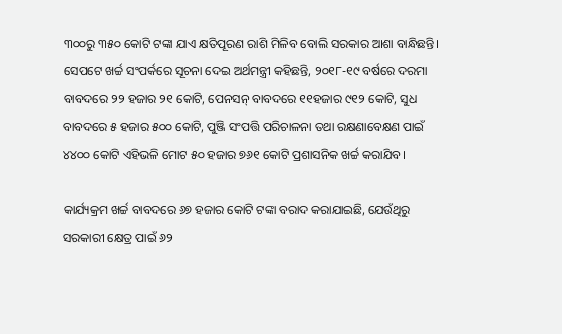୩୦୦ରୁ ୩୫୦ କୋଟି ଟଙ୍କା ଯାଏ କ୍ଷତିପୂରଣ ରାଶି ମିଳିବ ବୋଲି ସରକାର ଆଶା ବାନ୍ଧିଛନ୍ତି।
ସେପଟେ ଖର୍ଚ୍ଚ ସଂପର୍କରେ ସୂଚନା ଦେଇ ଅର୍ଥମନ୍ତ୍ରୀ କହିଛନ୍ତି, ୨୦୧୮-୧୯ ବର୍ଷରେ ଦରମା ବାବଦରେ ୨୨ ହଜାର ୨୧ କୋଟି, ପେନସନ୍‌ ବାବଦରେ ୧୧ହଜାର ୯୧୨ କୋଟି, ସୁଧ ବାବଦରେ ୫ ହଜାର ୫୦୦ କୋଟି, ପୁଞ୍ଜି ସଂପତ୍ତି ପରିଚାଳନା ତଥା ରକ୍ଷଣାବେକ୍ଷଣ ପାଇଁ ୪୪୦୦ କୋଟି ଏହିଭଳି ମୋଟ ୫୦ ହଜାର ୭୬୧ କୋଟି ପ୍ରଶାସନିକ ଖର୍ଚ୍ଚ କରାଯିବ।

କାର୍ଯ୍ୟକ୍ରମ ଖର୍ଚ୍ଚ ବାବଦରେ ୬୭ ହଜାର କୋଟି ଟଙ୍କା ବରାଦ କରାଯାଇଛି, ଯେଉଁଥିରୁ ସରକାରୀ କ୍ଷେତ୍ର ପାଇଁ ୬୨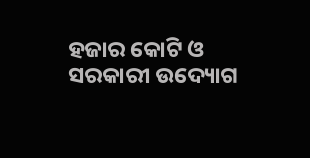ହଜାର କୋଟି ଓ ସରକାରୀ ଉଦ୍ୟୋଗ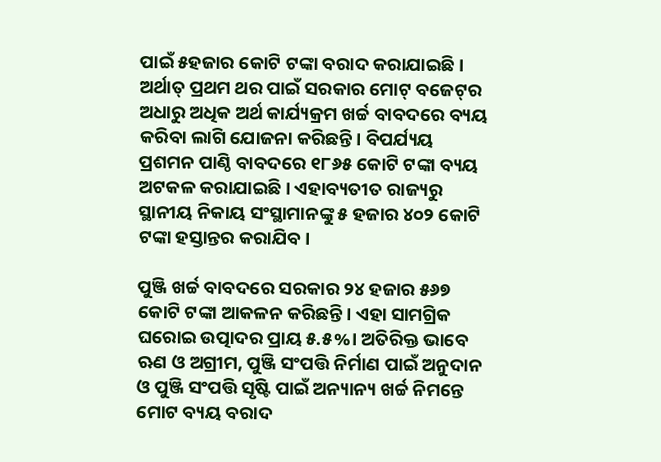ପାଇଁ ୫ହଜାର କୋଟି ଟଙ୍କା ବରାଦ କରାଯାଇଛି। ଅର୍ଥାତ୍‌ ପ୍ରଥମ ଥର ପାଇଁ ସରକାର ମୋଟ୍‌ ବଜେଟ୍‌ର ଅଧାରୁ ଅଧିକ ଅର୍ଥ କାର୍ଯ୍ୟକ୍ରମ ଖର୍ଚ୍ଚ ବାବଦରେ ବ୍ୟୟ କରିବା ଲାଗି ଯୋଜନା କରିଛନ୍ତି। ବିପର୍ଯ୍ୟୟ ପ୍ରଶମନ ପାଣ୍ଠି ବାବଦରେ ୧୮୬୫ କୋଟି ଟଙ୍କା ବ୍ୟୟ ଅଟକଳ କରାଯାଇଛି। ଏହାବ୍ୟତୀତ ରାଜ୍ୟରୁ ସ୍ଥାନୀୟ ନିକାୟ ସଂସ୍ଥାମାନଙ୍କୁ ୫ ହଜାର ୪୦୨ କୋଟି ଟଙ୍କା ହସ୍ତାନ୍ତର କରାଯିବ।

ପୁଞ୍ଜି ଖର୍ଚ୍ଚ ବାବଦରେ ସରକାର ୨୪ ହଜାର ୫୬୭ କୋଟି ଟଙ୍କା ଆକଳନ କରିଛନ୍ତି। ଏହା ସାମଗ୍ରିକ ଘରୋଇ ଉତ୍ପାଦର ପ୍ରାୟ ୫.୫%। ଅତିରିକ୍ତ ଭାବେ ଋଣ ଓ ଅଗ୍ରୀମ, ପୁଞ୍ଜି ସଂପତ୍ତି ନିର୍ମାଣ ପାଇଁ ଅନୁଦାନ ଓ ପୁଞ୍ଜି ସଂପତ୍ତି ସୃଷ୍ଟି ପାଇଁ ଅନ୍ୟାନ୍ୟ ଖର୍ଚ୍ଚ ନିମନ୍ତେ ମୋଟ ବ୍ୟୟ ବରାଦ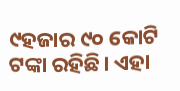୯ହଜାର ୯୦ କୋଟି ଟଙ୍କା ରହିଛି। ଏହା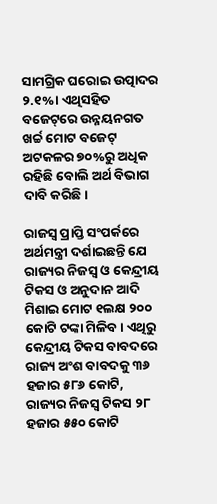ସାମଗ୍ରିକ ଘରୋଇ ଉତ୍ପାଦର ୨.୧%। ଏଥିସହିତ ବଜେଟ୍‌ରେ ଉନ୍ନୟନଗତ ଖର୍ଚ୍ଚ ମୋଟ ବଜେଟ୍‌ ଅଟକଳର ୭୦%ରୁ ଅଧିକ ରହିଛି ବୋଲି ଅର୍ଥ ବିଭାଗ ଦାବି କରିଛି।

ରାଜସ୍ୱ ପ୍ରାପ୍ତି ସଂପର୍କରେ ଅର୍ଥମନ୍ତ୍ରୀ ଦର୍ଶାଇଛନ୍ତି ଯେ ରାଜ୍ୟର ନିଜସ୍ୱ ଓ କେନ୍ଦ୍ରୀୟ ଟିକସ ଓ ଅନୁଦାନ ଆଦି ମିଶାଇ ମୋଟ ୧ଲକ୍ଷ ୨୦୦ କୋଟି ଟଙ୍କା ମିଳିବ। ଏଥିରୁ କେନ୍ଦ୍ରୀୟ ଟିକସ ବାବଦରେ ରାଜ୍ୟ ଅଂଶ ବାବଦକୁ ୩୬ ହଜାର ୫୮୬ କୋଟି, ରାଜ୍ୟର ନିଜସ୍ୱ ଟିକସ ୨୮ ହଜାର ୫୫୦ କୋଟି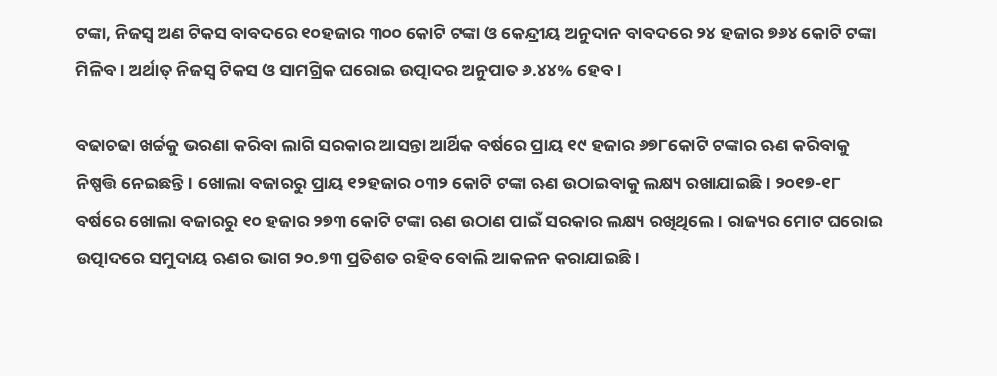ଟଙ୍କା, ନିଜସ୍ୱ ଅଣ ଟିକସ ବାବଦରେ ୧୦ହଜାର ୩୦୦ କୋଟି ଟଙ୍କା ଓ କେନ୍ଦ୍ରୀୟ ଅନୁଦାନ ବାବଦରେ ୨୪ ହଜାର ୭୬୪ କୋଟି ଟଙ୍କା ମିଳିବ। ଅର୍ଥାତ୍‌ ନିଜସ୍ୱ ଟିକସ ଓ ସାମଗ୍ରିକ ଘରୋଇ ଉତ୍ପାଦର ଅନୁପାତ ୬.୪୪% ହେବ।

ବଢାଚଢା ଖର୍ଚ୍ଚକୁ ଭରଣା କରିବା ଲାଗି ସରକାର ଆସନ୍ତା ଆର୍ଥିକ ବର୍ଷରେ ପ୍ରାୟ ୧୯ ହଜାର ୬୭୮କୋଟି ଟଙ୍କାର ଋଣ କରିବାକୁ ନିଷ୍ପତ୍ତି ନେଇଛନ୍ତି। ଖୋଲା ବଜାରରୁ ପ୍ରାୟ ୧୨ହଜାର ୦୩୨ କୋଟି ଟଙ୍କା ଋଣ ଉଠାଇବାକୁ ଲକ୍ଷ୍ୟ ରଖାଯାଇଛି। ୨୦୧୭-୧୮ ବର୍ଷରେ ଖୋଲା ବଜାରରୁ ୧୦ ହଜାର ୨୭୩ କୋଟି ଟଙ୍କା ଋଣ ଉଠାଣ ପାଇଁ ସରକାର ଲକ୍ଷ୍ୟ ରଖିଥିଲେ। ରାଜ୍ୟର ମୋଟ ଘରୋଇ ଉତ୍ପାଦରେ ସମୁଦାୟ ଋଣର ଭାଗ ୨୦.୭୩ ପ୍ରତିଶତ ରହିବ ବୋଲି ଆକଳନ କରାଯାଇଛି।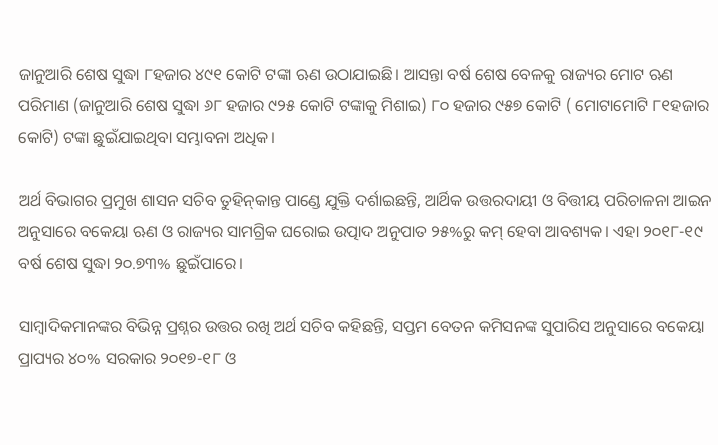ଜାନୁଆରି ଶେଷ ସୁଦ୍ଧା ୮ହଜାର ୪୯୧ କୋଟି ଟଙ୍କା ଋଣ ଉଠାଯାଇଛି। ଆସନ୍ତା ବର୍ଷ ଶେଷ ବେଳକୁ ରାଜ୍ୟର ମୋଟ ଋଣ ପରିମାଣ (ଜାନୁଆରି ଶେଷ ସୁଦ୍ଧା ୬୮ ହଜାର ୯୨୫ କୋଟି ଟଙ୍କାକୁ ମିଶାଇ) ୮୦ ହଜାର ୯୫୭ କୋଟି ( ମୋଟାମୋଟି ୮୧ହଜାର କୋଟି) ଟଙ୍କା ଛୁଇଁଯାଇଥିବା ସମ୍ଭାବନା ଅଧିକ।

ଅର୍ଥ ବିଭାଗର ପ୍ରମୁଖ ଶାସନ ସଚିବ ତୁହିନ୍‌କାନ୍ତ ପାଣ୍ଡେ ଯୁକ୍ତି ଦର୍ଶାଇଛନ୍ତି, ଆର୍ଥିକ ଉତ୍ତରଦାୟୀ ଓ ବିତ୍ତୀୟ ପରିଚାଳନା ଆଇନ ଅନୁସାରେ ବକେୟା ଋଣ ଓ ରାଜ୍ୟର ସାମଗ୍ରିକ ଘରୋଇ ଉତ୍ପାଦ ଅନୁପାତ ୨୫%ରୁ କମ୍‌ ହେବା ଆବଶ୍ୟକ। ଏହା ୨୦୧୮-୧୯ ବର୍ଷ ଶେଷ ସୁଦ୍ଧା ୨୦.୭୩% ଛୁଇଁପାରେ।

ସାମ୍ବାଦିକମାନଙ୍କର ବିଭିନ୍ନ ପ୍ରଶ୍ନର ଉତ୍ତର ରଖି ଅର୍ଥ ସଚିବ କହିଛନ୍ତି, ସପ୍ତମ ବେତନ କମିସନଙ୍କ ସୁପାରିସ ଅନୁସାରେ ବକେୟା ପ୍ରାପ୍ୟର ୪୦% ସରକାର ୨୦୧୭-୧୮ ଓ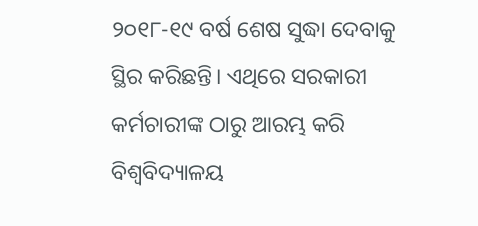୨୦୧୮-୧୯ ବର୍ଷ ଶେଷ ସୁଦ୍ଧା ଦେବାକୁ ସ୍ଥିର କରିଛନ୍ତି। ଏଥିରେ ସରକାରୀ କର୍ମଚାରୀଙ୍କ ଠାରୁ ଆରମ୍ଭ କରି ବିଶ୍ୱବିଦ୍ୟାଳୟ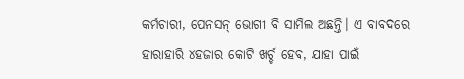କର୍ମଚାରୀ, ପେନସନ୍‌ ଭୋଗୀ ବି ସାମିଲ ଅଛନ୍ତି। ଏ ବାବଦରେ ହାରାହାରି ୪ହଜାର କୋଟି ଖର୍ଚ୍ଚ ହେବ, ଯାହା ପାଇଁ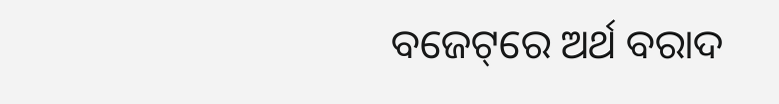ବଜେଟ୍‌ରେ ଅର୍ଥ ବରାଦ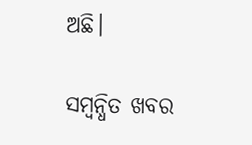ଅଛି।

ସମ୍ବନ୍ଧିତ ଖବର